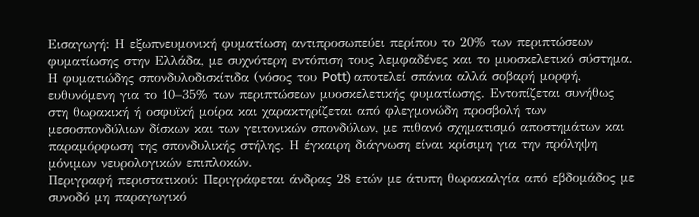Εισαγωγή: Η εξωπνευμονική φυματίωση αντιπροσωπεύει περίπου το 20% των περιπτώσεων φυματίωσης στην Ελλάδα, με συχνότερη εντόπιση τους λεμφαδένες και το μυοσκελετικό σύστημα. Η φυματιώδης σπονδυλοδισκίτιδα (νόσος του Pott) αποτελεί σπάνια αλλά σοβαρή μορφή, ευθυνόμενη για το 10–35% των περιπτώσεων μυοσκελετικής φυματίωσης. Εντοπίζεται συνήθως στη θωρακική ή οσφυϊκή μοίρα και χαρακτηρίζεται από φλεγμονώδη προσβολή των μεσοσπονδύλιων δίσκων και των γειτονικών σπονδύλων, με πιθανό σχηματισμό αποστημάτων και παραμόρφωση της σπονδυλικής στήλης. Η έγκαιρη διάγνωση είναι κρίσιμη για την πρόληψη μόνιμων νευρολογικών επιπλοκών.
Περιγραφή περιστατικού: Περιγράφεται άνδρας 28 ετών με άτυπη θωρακαλγία από εβδομάδος με συνοδό μη παραγωγικό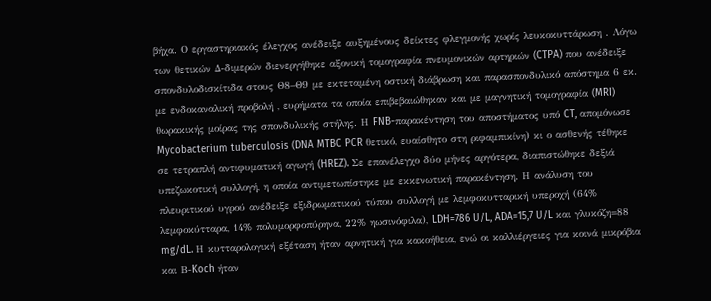βήχα. Ο εργαστηριακός έλεγχος ανέδειξε αυξημένους δείκτες φλεγμονής χωρίς λευκοκυττάρωση . Λόγω των θετικών Δ-διμερών διενεργήθηκε αξονική τομογραφία πνευμονικών αρτηριών (CTPA) που ανέδειξε σπονδυλοδισκίτιδα στους Θ8–Θ9 με εκτεταμένη οστική διάβρωση και παρασπονδυλικό απόστημα 6 εκ. με ενδοκαναλική προβολή , ευρήματα τα οποία επιβεβαιώθηκαν και με μαγνητική τομογραφία (MRI) θωρακικής μοίρας της σπονδυλικής στήλης. Η FNB-παρακέντηση του αποστήματος υπό CT, απομόνωσε Mycobacterium tuberculosis (DNA MTBC PCR θετικό, ευαίσθητο στη ριφαμπικίνη) κι ο ασθενής τέθηκε σε τετραπλή αντιφυματική αγωγή (HREZ). Σε επανέλεγχο δύο μήνες αργότερα, διαπιστώθηκε δεξιά υπεζωκοτική συλλογή, η οποία αντιμετωπίστηκε με εκκενωτική παρακέντηση. Η ανάλυση του πλευριτικού υγρού ανέδειξε εξιδρωματικού τύπου συλλογή με λεμφοκυτταρική υπεροχή (64% λεμφοκύτταρα, 14% πολυμορφοπύρηνα, 22% ηωσινόφιλα), LDH=786 U/L, ADA=15,7 U/L και γλυκόζη=88 mg/dL. Η κυτταρολογική εξέταση ήταν αρνητική για κακοήθεια, ενώ οι καλλιέργειες για κοινά μικρόβια και Β-Koch ήταν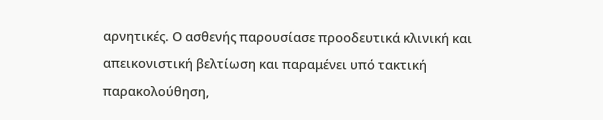αρνητικές. Ο ασθενής παρουσίασε προοδευτικά κλινική και απεικονιστική βελτίωση και παραμένει υπό τακτική παρακολούθηση,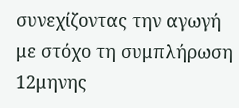συνεχίζοντας την αγωγή με στόχο τη συμπλήρωση 12μηνης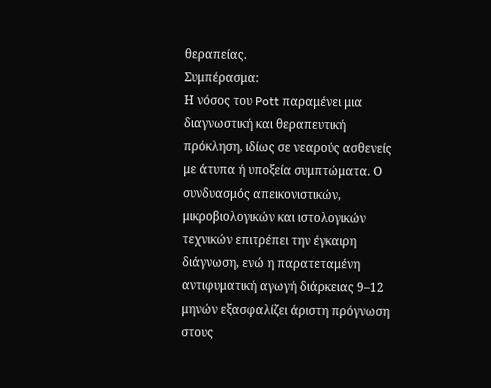θεραπείας.
Συμπέρασμα:
Η νόσος του Pott παραμένει μια διαγνωστική και θεραπευτική πρόκληση, ιδίως σε νεαρούς ασθενείς με άτυπα ή υποξεία συμπτώματα. Ο συνδυασμός απεικονιστικών, μικροβιολογικών και ιστολογικών τεχνικών επιτρέπει την έγκαιρη διάγνωση, ενώ η παρατεταμένη αντιφυματική αγωγή διάρκειας 9–12 μηνών εξασφαλίζει άριστη πρόγνωση στους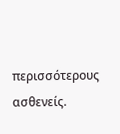περισσότερους ασθενείς.